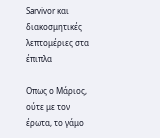Sarvivor και διακοσμητικές λεπτομέριες στα έπιπλα

Οπως ο Μάριος, ούτε με τον έρωτα, το γάμο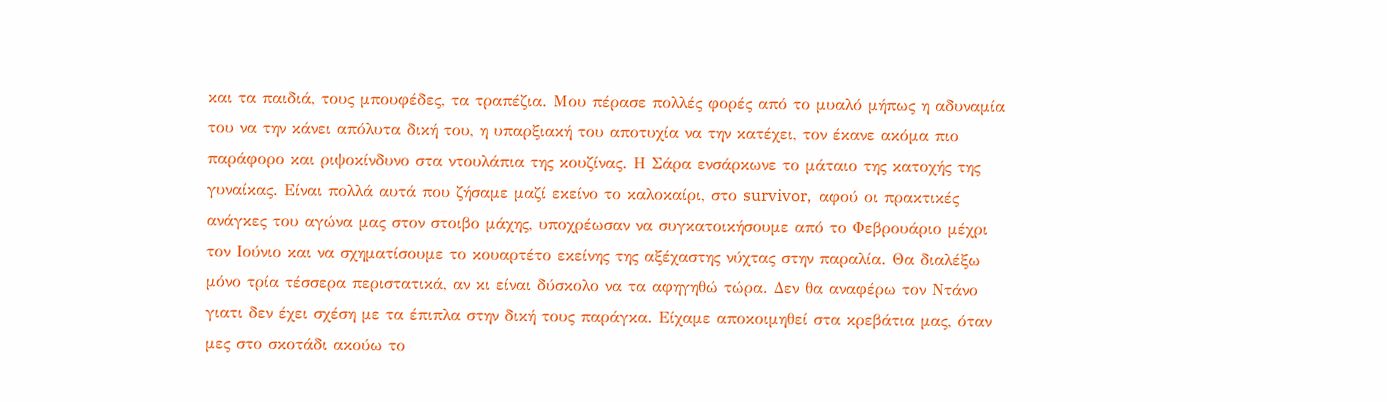και τα παιδιά, τους μπουφέδες, τα τραπέζια. Μου πέρασε πολλές φορές από το μυαλό μήπως η αδυναμία του να την κάνει απόλυτα δική του, η υπαρξιακή του αποτυχία να την κατέχει, τον έκανε ακόμα πιο παράφορο και ριψοκίνδυνο στα ντουλάπια της κουζίνας. Η Σάρα ενσάρκωνε το μάταιο της κατοχής της γυναίκας. Είναι πολλά αυτά που ζήσαμε μαζί εκείνο το καλοκαίρι, στο survivor,  αφού οι πρακτικές ανάγκες του αγώνα μας στον στοιβο μάχης, υποχρέωσαν να συγκατοικήσουμε από το Φεβρουάριο μέχρι τον Ιούνιο και να σχηματίσουμε το κουαρτέτο εκείνης της αξέχαστης νύχτας στην παραλία. Θα διαλέξω μόνο τρία τέσσερα περιστατικά, αν κι είναι δύσκολο να τα αφηγηθώ τώρα. Δεν θα αναφέρω τον Ντάνο γιατι δεν έχει σχέση με τα έπιπλα στην δική τους παράγκα. Είχαμε αποκοιμηθεί στα κρεβάτια μας, όταν μες στο σκοτάδι ακούω το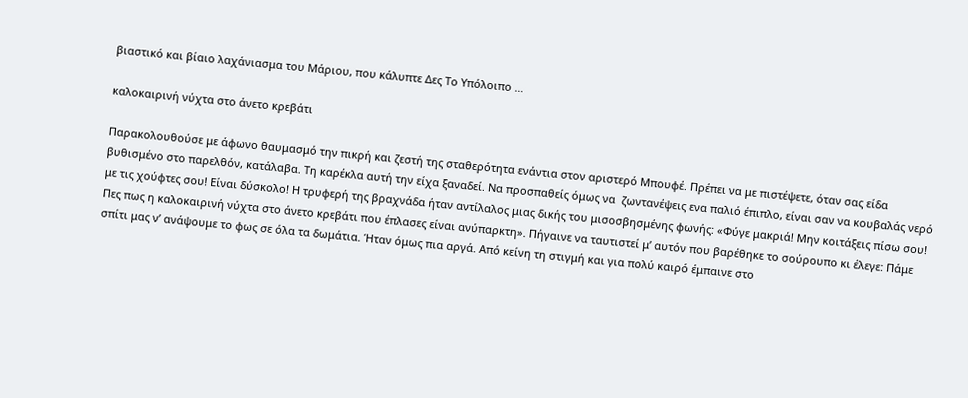βιαστικό και βίαιο λαχάνιασμα του Μάριου, που κάλυπτε Δες Το Υπόλοιπο …

καλοκαιρινή νύχτα στο άνετο κρεβάτι

Παρακολουθούσε με άφωνο θαυμασμό την πικρή και ζεστή της σταθερότητα ενάντια στον αριστερό Μπουφέ. Πρέπει να με πιστέψετε, όταν σας είδα βυθισμένο στο παρελθόν, κατάλαβα. Τη καρέκλα αυτή την είχα ξαναδεί. Να προσπαθείς όμως να  ζωντανέψεις ενα παλιό έπιπλο, είναι σαν να κουβαλάς νερό με τις χούφτες σου! Είναι δύσκολο! Η τρυφερή της βραχνάδα ήταν αντίλαλος μιας δικής του μισοσβησμένης φωνής: «Φύγε μακριά! Μην κοιτάξεις πίσω σου! Πες πως η καλοκαιρινή νύχτα στο άνετο κρεβάτι που έπλασες είναι ανύπαρκτη». Πήγαινε να ταυτιστεί μ’ αυτόν που βαρέθηκε το σούρουπο κι έλεγε: Πάμε σπίτι μας ν’ ανάψουμε το φως σε όλα τα δωμάτια. Ήταν όμως πια αργά. Από κείνη τη στιγμή και για πολύ καιρό έμπαινε στο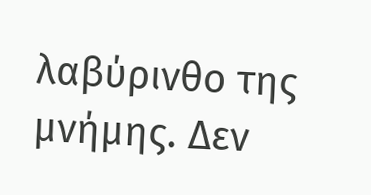λαβύρινθο της μνήμης. Δεν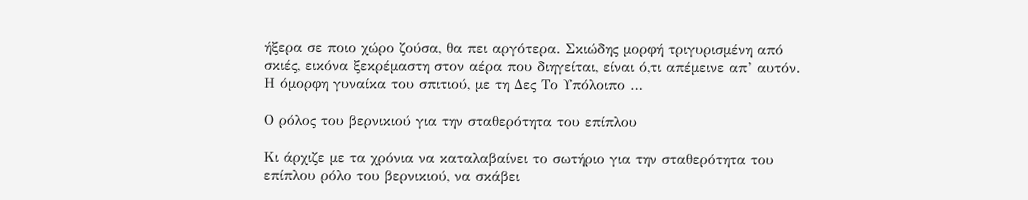ήξερα σε ποιο χώρο ζούσα, θα πει αργότερα. Σκιώδης μορφή τριγυρισμένη από σκιές, εικόνα ξεκρέμαστη στον αέρα που διηγείται, είναι ό,τι απέμεινε απ’ αυτόν. Η όμορφη γυναίκα του σπιτιού, με τη Δες Το Υπόλοιπο …

Ο ρόλος του βερνικιού για την σταθερότητα του επίπλου

Κι άρχιζε με τα χρόνια να καταλαβαίνει το σωτήριο για την σταθερότητα του επίπλου ρόλο του βερνικιού, να σκάβει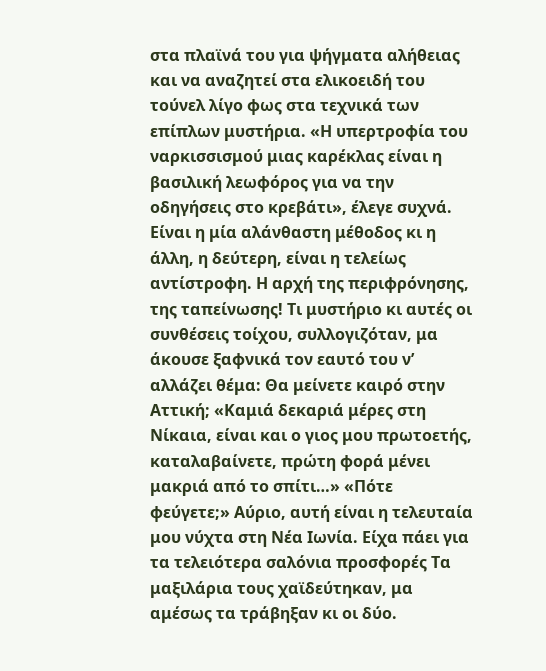στα πλαϊνά του για ψήγματα αλήθειας και να αναζητεί στα ελικοειδή του τούνελ λίγο φως στα τεχνικά των επίπλων μυστήρια. «Η υπερτροφία του ναρκισσισμού μιας καρέκλας είναι η βασιλική λεωφόρος για να την οδηγήσεις στο κρεβάτι», έλεγε συχνά. Είναι η μία αλάνθαστη μέθοδος κι η άλλη, η δεύτερη, είναι η τελείως αντίστροφη. Η αρχή της περιφρόνησης, της ταπείνωσης! Τι μυστήριο κι αυτές οι συνθέσεις τοίχου, συλλογιζόταν, μα άκουσε ξαφνικά τον εαυτό του ν’ αλλάζει θέμα: Θα μείνετε καιρό στην Αττική; «Καμιά δεκαριά μέρες στη Νίκαια, είναι και ο γιος μου πρωτοετής, καταλαβαίνετε, πρώτη φορά μένει μακριά από το σπίτι…» «Πότε φεύγετε;» Αύριο, αυτή είναι η τελευταία μου νύχτα στη Νέα Ιωνία. Είχα πάει για τα τελειότερα σαλόνια προσφορές Τα μαξιλάρια τους χαϊδεύτηκαν, μα αμέσως τα τράβηξαν κι οι δύο.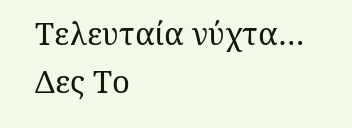Τελευταία νύχτα… Δες Το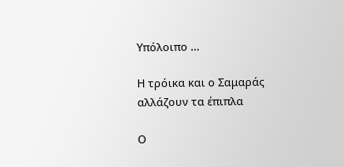Υπόλοιπο …

Η τρόικα και ο Σαμαράς αλλάζουν τα έπιπλα

Ο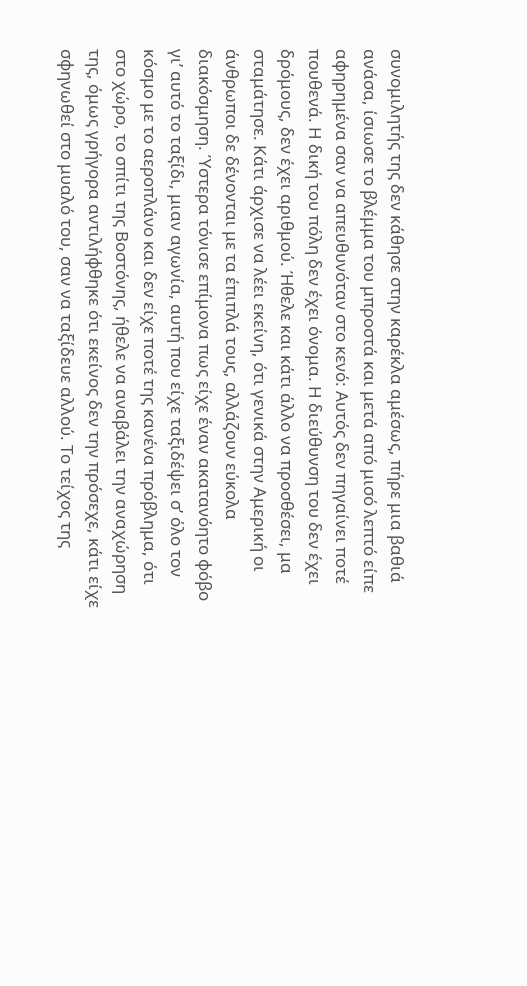συνομιλητής της δεν κάθησε στην καρέκλα αμέσως, πήρε μια βαθιά ανάσα, ίσιωσε το βλέμμα του μπροστά και μετά από μισό λεπτό είπε αφηρημένα σαν να απευθυνόταν στο κενό: Αυτός δεν πηγαίνει ποτέ πουθενά. Η δική του πόλη δεν έχει όνομα. Η διεύθυνση του δεν έχει δρόμους, δεν έχει αριθμού. Ήθελε και κάτι άλλο να προσθέσει, μα σταμάτησε. Κάτι άρχισε να λέει εκείνη, ότι γενικά στην Αμερική οι άνθρωποι δε δένονται με τα έπιπλά τους, αλλάζουν εύκολα διακόσμηση. Ύστερα τόνισε επίμονα πως είχε έναν ακατανόητο φόβο γι’ αυτό το ταξίδι, μιαν αγωνία, αυτή που είχε ταξιδέψει σ’ όλο τον κόσμο με το αεροπλάνο και δεν είχε ποτέ της κανένα πρόβλημα, ότι στο χώρο, το σπίτι της Βοστόνης, ήθελε να αναβάλει την αναχώρηση της, όμως γρήγορα αντιλήφθηκε ότι εκείνος δεν την πρόσεχε, κάτι είχε σφηνωθεί στο μυαλό του, σαν να ταξίδευε αλλού. Το τείχος της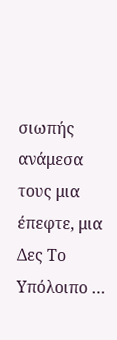σιωπής ανάμεσα τους μια έπεφτε, μια Δες Το Υπόλοιπο …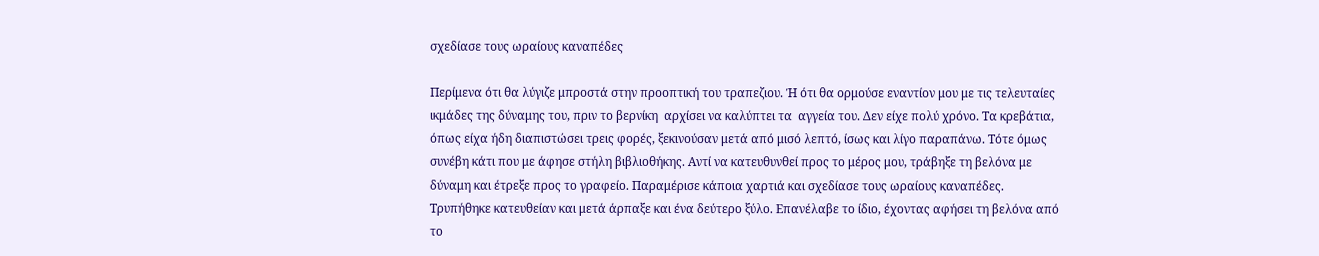σχεδίασε τους ωραίους καναπέδες

Περίμενα ότι θα λύγιζε μπροστά στην προοπτική του τραπεζιου. Ή ότι θα ορμούσε εναντίον μου με τις τελευταίες ικμάδες της δύναμης του, πριν το βερνίκη  αρχίσει να καλύπτει τα  αγγεία του. Δεν είχε πολύ χρόνο. Τα κρεβάτια, όπως είχα ήδη διαπιστώσει τρεις φορές, ξεκινούσαν μετά από μισό λεπτό, ίσως και λίγο παραπάνω. Τότε όμως συνέβη κάτι που με άφησε στήλη βιβλιοθήκης. Αντί να κατευθυνθεί προς το μέρος μου, τράβηξε τη βελόνα με δύναμη και έτρεξε προς το γραφείο. Παραμέρισε κάποια χαρτιά και σχεδίασε τους ωραίους καναπέδες. Τρυπήθηκε κατευθείαν και μετά άρπαξε και ένα δεύτερο ξύλο. Επανέλαβε το ίδιο, έχοντας αφήσει τη βελόνα από το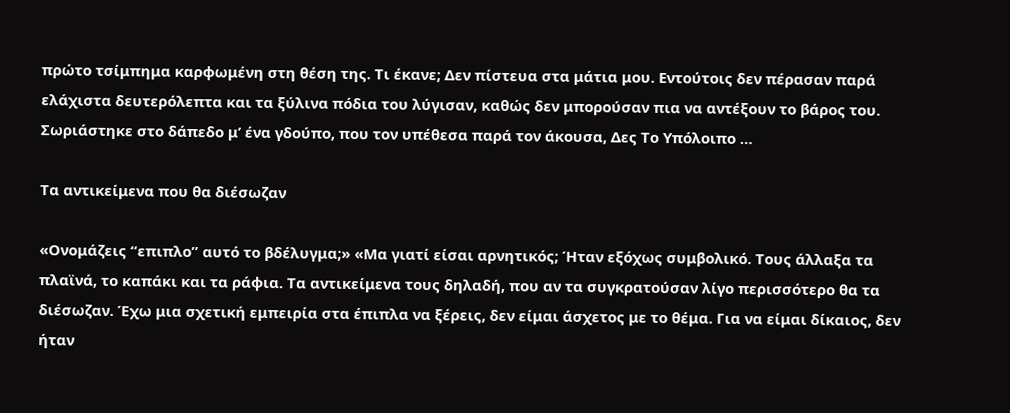πρώτο τσίμπημα καρφωμένη στη θέση της. Τι έκανε; Δεν πίστευα στα μάτια μου. Εντούτοις δεν πέρασαν παρά ελάχιστα δευτερόλεπτα και τα ξύλινα πόδια του λύγισαν, καθώς δεν μπορούσαν πια να αντέξουν το βάρος του. Σωριάστηκε στο δάπεδο μ’ ένα γδούπο, που τον υπέθεσα παρά τον άκουσα, Δες Το Υπόλοιπο …

Τα αντικείμενα που θα διέσωζαν

«Ονομάζεις “επιπλο” αυτό το βδέλυγμα;» «Μα γιατί είσαι αρνητικός; Ήταν εξόχως συμβολικό. Τους άλλαξα τα πλαϊνά, το καπάκι και τα ράφια. Τα αντικείμενα τους δηλαδή, που αν τα συγκρατούσαν λίγο περισσότερο θα τα διέσωζαν. Έχω μια σχετική εμπειρία στα έπιπλα να ξέρεις, δεν είμαι άσχετος με το θέμα. Για να είμαι δίκαιος, δεν ήταν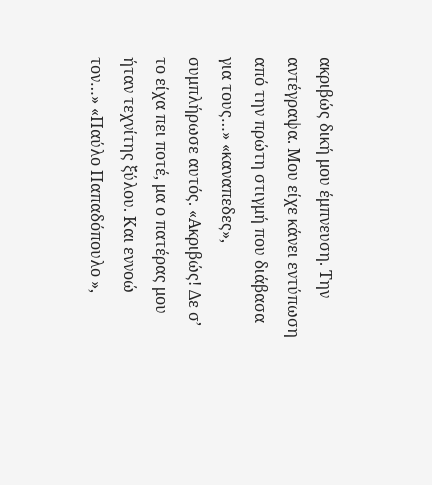ακριβώς δική μου έμπνευση. Την αντέγραψα. Μου είχε κάνει εντύπωση από την πρώτη στιγμή που διάβασα για τους…» «καναπεδες», συμπλήρωσε αυτός. «Ακριβώς! Δε σ’ το είχα πει ποτέ, μα ο πατέρας μου ήταν τεχνίτης ξύλου. Και εννοώ τον…» «Παύλο Παπαδόπουλο »,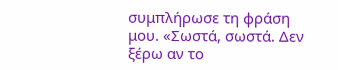συμπλήρωσε τη φράση μου. «Σωστά, σωστά. Δεν ξέρω αν το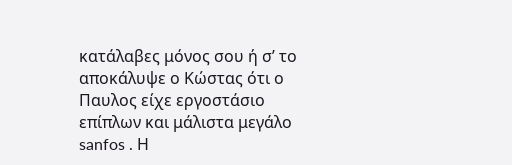κατάλαβες μόνος σου ή σ’ το αποκάλυψε ο Κώστας ότι ο Παυλος είχε εργοστάσιο επίπλων και μάλιστα μεγάλο sanfos . Η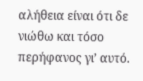αλήθεια είναι ότι δε νιώθω και τόσο περήφανος γι’ αυτό.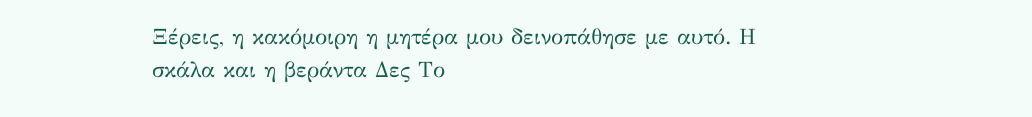Ξέρεις, η κακόμοιρη η μητέρα μου δεινοπάθησε με αυτό. Η σκάλα και η βεράντα Δες Το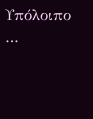Υπόλοιπο …